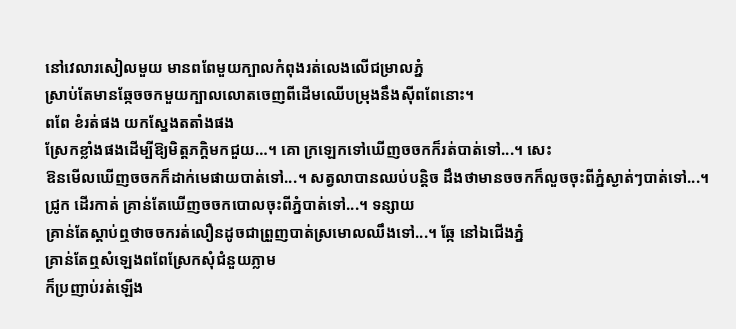នៅវេលារសៀលមួយ មានពពែមួយក្បាលកំពុងរត់លេងលើជម្រាលភ្នំ
ស្រាប់តែមានឆ្កែចចកមួយក្បាលលោតចេញពីដើមឈើបម្រុងនឹងស៊ីពពែនោះ។
ពពែ ខំរត់ផង យកស្នែងតតាំងផង
ស្រែកខ្លាំងផងដើម្បីឱ្យមិត្តភក្ដិមកជួយ…។ គោ ក្រឡេកទៅឃើញចចកក៏រត់បាត់ទៅ...។ សេះ
ឱនមើលឃើញចចកក៏ដាក់មេផាយបាត់ទៅ...។ សត្វលាបានឈប់បន្តិច ដឹងថាមានចចកក៏លួចចុះពីភ្នំស្ងាត់ៗបាត់ទៅ...។
ជ្រូក ដើរកាត់ គ្រាន់តែឃើញចចកបោលចុះពីភ្នំបាត់ទៅ...។ ទន្សាយ
គ្រាន់តែស្តាប់ឮថាចចករត់លឿនដូចជាព្រួញបាត់ស្រមោលឈឹងទៅ...។ ឆ្កែ នៅឯជើងភ្នំ
គ្រាន់តែឮសំឡេងពពែស្រែកសុំជំនួយភ្លាម
ក៏ប្រញាប់រត់ឡើង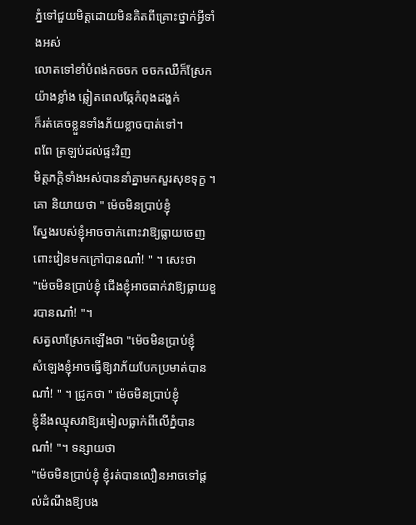ភ្នំទៅជួយមិត្តដោយមិនគិតពីគ្រោះថ្នាក់អ្វីទាំងអស់
លោតទៅខាំបំពង់កចចក ចចកឈឺក៏ស្រែកយ៉ាងខ្លាំង ឆ្លៀតពេលឆ្កែកំពុងដង្ហក់
ក៏រត់គេចខ្លួនទាំងភ័យខ្លាចបាត់ទៅ។
ពពែ ត្រឡប់ដល់ផ្ទះវិញ
មិត្តភក្ដិទាំងអស់បាននាំគ្នាមកសួរសុខទុក្ខ ។ គោ និយាយថា " ម៉េចមិនប្រាប់ខ្ញុំ
ស្នែងរបស់ខ្ញុំអាចចាក់ពោះវាឱ្យធ្លាយចេញពោះវៀនមកក្រៅបានណា៎! " ។ សេះថា
"ម៉េចមិនប្រាប់ខ្ញុំ ជើងខ្ញុំអាចធាក់វាឱ្យធ្លាយខួរបានណា៎! "។
សត្វលាស្រែកឡើងថា "ម៉េចមិនប្រាប់ខ្ញុំ
សំឡេងខ្ញុំអាចធ្វើឱ្យវាភ័យបែកប្រមាត់បានណា៎! " ។ ជ្រូកថា " ម៉េចមិនប្រាប់ខ្ញុំ
ខ្ញុំនឹងឈ្មុសវាឱ្យរមៀលធ្លាក់ពីលើភ្នំបានណា៎! "។ ទន្សាយថា
"ម៉េចមិនប្រាប់ខ្ញុំ ខ្ញុំរត់បានលឿនអាចទៅផ្តល់ដំណឹងឱ្យបង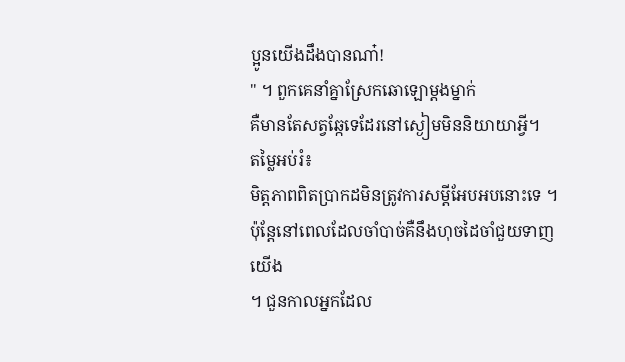ប្អូនយើងដឹងបានណា៎!
" ។ ពួកគេនាំគ្នាស្រែកឆោឡោម្តងម្នាក់
គឺមានតែសត្វឆ្កែទេដែរនៅស្ងៀមមិននិយាយាអ្វី។
តម្លៃអប់រំ៖
មិត្តភាពពិតប្រាកដមិនត្រូវការសម្តីអែបអបនោះទេ ។ ប៉ុន្តែនៅពេលដែលចាំបាច់គឺនឹងហុចដៃចាំជួយទាញយើង
។ ជួនកាលអ្នកដែល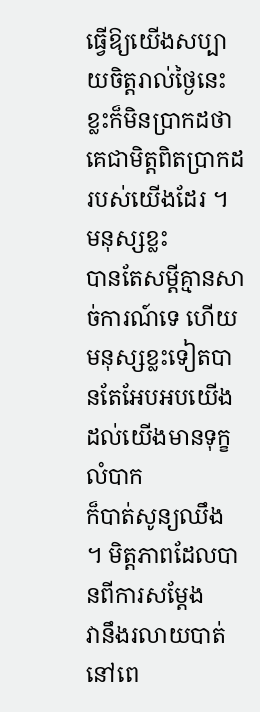ធ្វើឱ្យយើងសប្បាយចិត្តរាល់ថ្ងៃនេះ
ខ្លះក៏មិនប្រាកដថាគេជាមិត្តពិតប្រាកដរបស់យើងដែរ ។ មនុស្សខ្លះ
បានតែសម្ដីគ្មានសាច់ការណ៍ទេ ហើយមនុស្សខ្លះទៀតបានតែអែបអបយើង ដល់យើងមានទុក្ខលំបាក
ក៏បាត់សូន្យឈឹង ។ មិត្តភាពដែលបានពីការសម្ដែង
វានឹងរលាយបាត់នៅពេ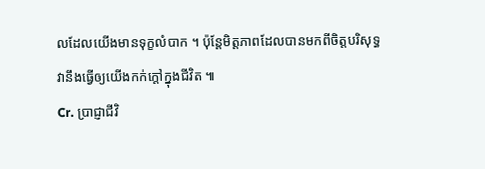លដែលយើងមានទុក្ខលំបាក ។ ប៉ុន្ដែមិត្តភាពដែលបានមកពីចិត្តបរិសុទ្ធ
វានឹងធ្វើឲ្យយើងកក់ក្ដៅក្នុងជីវិត ៕
Cr. ប្រាជ្ញាជីវិ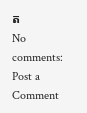ត
No comments:
Post a Comment